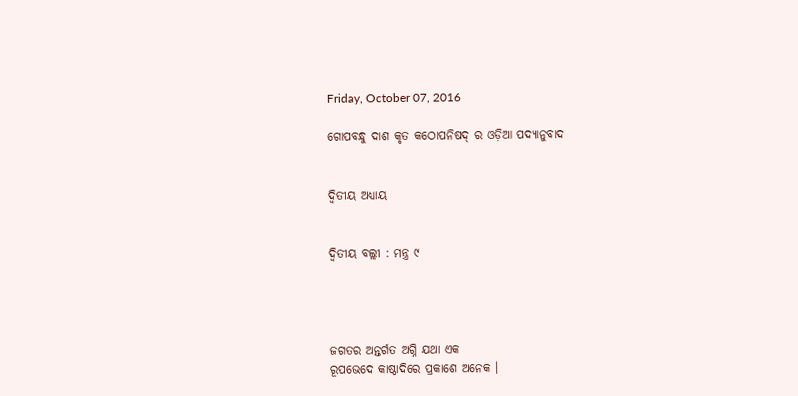Friday, October 07, 2016

ଗୋପବନ୍ଧୁ ଦାଶ କୃତ କଠୋପନିଷଦ୍ ର ଓଡ଼ିଆ ପଦ୍ୟାନୁବାଦ


ଦ୍ୱିତୀୟ ଅଧ୍ୟାୟ


ଦ୍ୱିତୀୟ ବଲ୍ଲୀ : ମନ୍ତ୍ର ୯




ଜଗତର ଅନ୍ତର୍ଗତ ଅଗ୍ନି ଯଥା ଏକ
ରୂପଭେଦେ କାଷ୍ଠାଦିରେ ପ୍ରକାଶେ ଅନେକ ।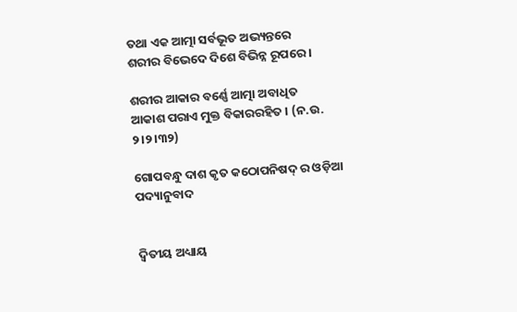ତଥା ଏକ ଆତ୍ମା ସର୍ବଭୂତ ଅଭ୍ୟନ୍ତରେ
ଶରୀର ବିଭେଦେ ଦିଶେ ବିଭିନ୍ନ ରୂପରେ ।

ଶରୀର ଆକାର ବର୍ଣ୍ଣେ ଆତ୍ମା ଅବାଧିତ
ଆକାଶ ପରାଏ ମୁକ୍ତ ବିକାରରହିତ । (ନ.ଉ. ୨।୨।୩୨)

ଗୋପବନ୍ଧୁ ଦାଶ କୃତ କଠୋପନିଷଦ୍ ର ଓଡ଼ିଆ ପଦ୍ୟାନୁବାଦ


ଦ୍ୱିତୀୟ ଅଧ୍ୟାୟ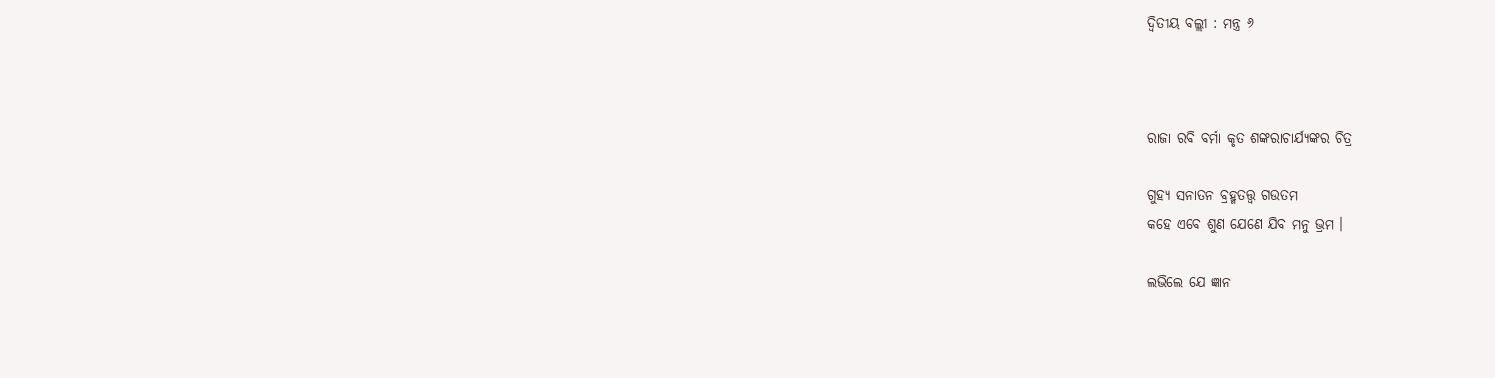ଦ୍ୱିତୀୟ ବଲ୍ଲୀ : ମନ୍ତ୍ର ୬



ରାଜା ରବି ବର୍ମା କୃତ ଶଙ୍କରାଚାର୍ଯ୍ୟଙ୍କର ଚିତ୍ର

ଗୁହ୍ୟ ସନାତନ ବ୍ରହ୍ମତତ୍ତ୍ୱ ଗଉତମ
କହେ ଏବେ ଶୁଣ ଯେଣେ ଯିବ ମନୁ ଭ୍ରମ ।

ଲଭିଲେ ଯେ ଜ୍ଞାନ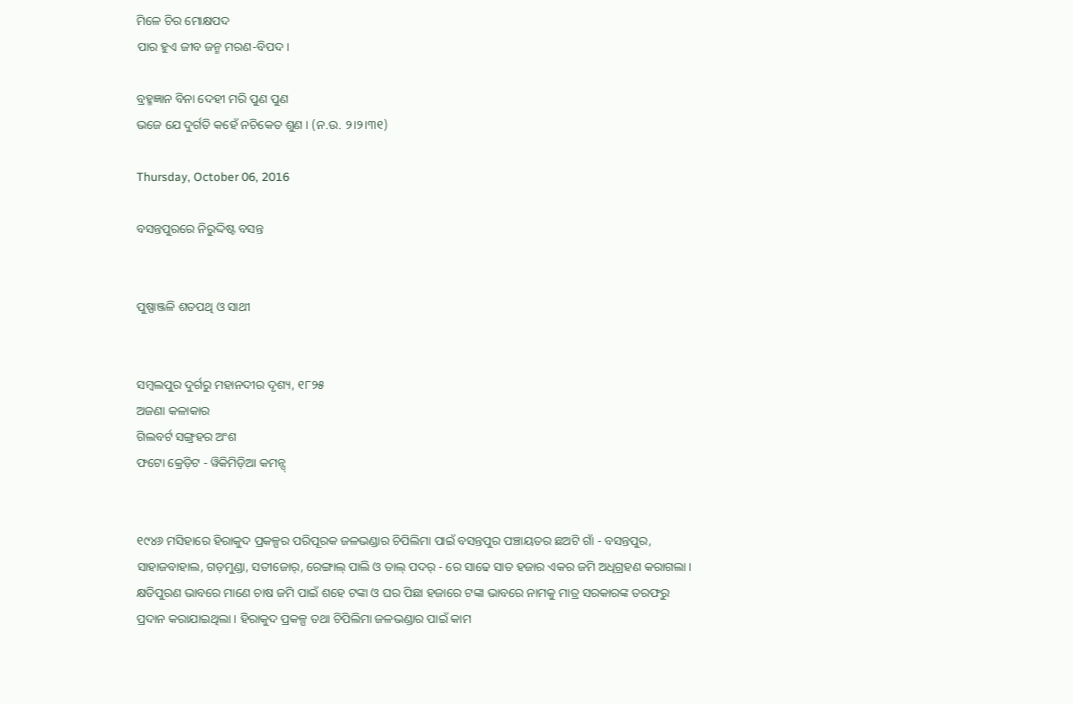ମିଳେ ଚିର ମୋକ୍ଷପଦ
ପାର ହୁଏ ଜୀବ ଜନ୍ମ ମରଣ-ବିପଦ ।

ବ୍ରହ୍ମଜ୍ଞାନ ବିନା ଦେହୀ ମରି ପୁଣ ପୁଣ
ଭଜେ ଯେ ଦୁର୍ଗତି କହେଁ ନଚିକେତ ଶୁଣ । (ନ.ଉ. ୨।୨।୩୧)

Thursday, October 06, 2016

ବସନ୍ତପୁରରେ ନିରୁଦ୍ଦିଷ୍ଟ ବସନ୍ତ


ପୁଷ୍ପାଞ୍ଜଳି ଶତପଥି ଓ ସାଥୀ


ସମ୍ବଲପୁର ଦୁର୍ଗରୁ ମହାନଦୀର ଦୃଶ୍ୟ, ୧୮୨୫
ଅଜଣା କଳାକାର
ଗିଲବର୍ଟ ସଙ୍ଗ୍ରହର ଅଂଶ
ଫଟୋ କ୍ରେଡ଼ିଟ - ୱିକିମିଡ଼ିଆ କମନ୍ସ୍


୧୯୪୬ ମସିହାରେ ହିରାକୁଦ ପ୍ରକଳ୍ପର ପରିପୂରକ ଜଳଭଣ୍ଡାର ଚିପିଲିମା ପାଇଁ ବସନ୍ତପୁର ପଞ୍ଚାୟତର ଛଅଟି ଗାଁ - ବସନ୍ତପୁର, ସାହାଜବାହାଲ, ଗଡ଼ମୁଣ୍ଡା, ସତୀଜୋର୍, ରେଙ୍ଗାଲ୍ ପାଲି ଓ ତାଲ୍ ପଦର୍ - ରେ ସାଢେ ସାତ ହଜାର ଏକର ଜମି ଅଧିଗ୍ରହଣ କରାଗଲା । କ୍ଷତିପୁରଣ ଭାବରେ ମାଣେ ଚାଷ ଜମି ପାଇଁ ଶହେ ଟଙ୍କା ଓ ଘର ପିଛା ହଜାରେ ଟଙ୍କା ଭାବରେ ନାମକୁ ମାତ୍ର ସରକାରଙ୍କ ତରଫରୁ ପ୍ରଦାନ କରାଯାଇଥିଲା । ହିରାକୁଦ ପ୍ରକଳ୍ପ ତଥା ଚିପିଲିମା ଜଳଭଣ୍ଡାର ପାଇଁ କାମ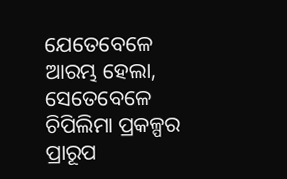ଯେତେବେଳେ ଆରମ୍ଭ ହେଲା, ସେତେବେଳେ ଚିପିଲିମା ପ୍ରକଳ୍ପର ପ୍ରାରୂପ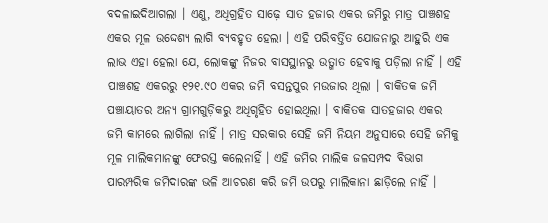ବଦଳାଇଦିଆଗଲା । ଏଣୁ, ଅଧିଗ୍ରହିତ ସାଢ଼େ ସାତ ହଜାର ଏକର ଜମିରୁ ମାତ୍ର ପାଞ୍ଚଶହ ଏକର ମୂଳ ଉଦ୍ଦେଶ୍ୟ ଲାଗି ବ୍ୟବହୃତ ହେଲା । ଏହି ପରିବର୍ତ୍ତିତ ଯୋଜନାରୁ ଆହୁରି ଏକ ଲାଭ ଏହା ହେଲା ଯେ, ଲୋକଙ୍କୁ ନିଜର ବାସସ୍ଥାନରୁ ଉତ୍ଖାତ ହେବାକୁ ପଡ଼ିଲା ନାହିଁ । ଏହି ପାଞ୍ଚଶହ ଏକରରୁ ୧୨୧.୯୦ ଏକର ଜମି ବସନ୍ତପୁର ମଉଜାର ଥିଲା । ବାକିତକ ଜମି ପଞ୍ଚାୟାତର ଅନ୍ୟ ଗ୍ରାମଗୁଡ଼ିକରୁ ଅଧିଗୃହିତ ହୋଇଥିଲା । ବାକିତକ ସାତହଜାର ଏକର ଜମି କାମରେ ଲାଗିଲା ନାହିଁ । ମାତ୍ର ସରକାର ସେହି ଜମି ନିୟମ ଅନୁସାରେ ସେହି ଜମିକୁ ମୂଳ ମାଲିକମାନଙ୍କୁ ଫେରସ୍ତ କଲେନାହିଁ । ଏହି ଜମିର ମାଲିକ ଜଳସମ୍ପଦ ବିଭାଗ ପାରମ୍ପରିକ ଜମିଦାରଙ୍କ ଭଳି ଆଚରଣ କରି ଜମି ଉପରୁ ମାଲିକାନା ଛାଡ଼ିଲେ ନାହିଁ ।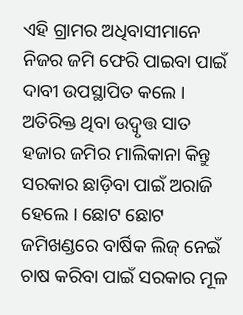ଏହି ଗ୍ରାମର ଅଧିବାସୀମାନେ ନିଜର ଜମି ଫେରି ପାଇବା ପାଇଁ ଦାବୀ ଉପସ୍ଥାପିତ କଲେ । ଅତିରିକ୍ତ ଥିବା ଉଦ୍ବୃତ୍ତ ସାତ ହଜାର ଜମିର ମାଲିକାନା କିନ୍ତୁ ସରକାର ଛାଡ଼ିବା ପାଇଁ ଅରାଜି ହେଲେ । ଛୋଟ ଛୋଟ ଜମିଖଣ୍ଡରେ ବାର୍ଷିକ ଲିଜ୍ ନେଇଁ ଚାଷ କରିବା ପାଇଁ ସରକାର ମୂଳ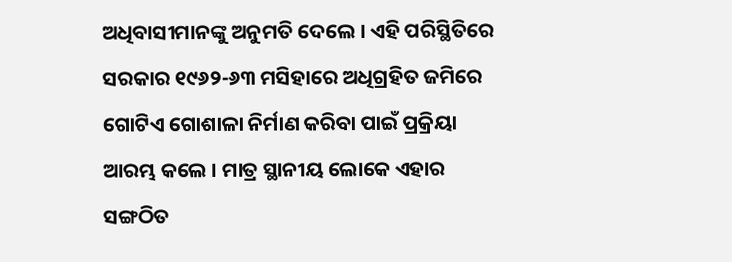ଅଧିବାସୀମାନଙ୍କୁ ଅନୁମତି ଦେଲେ । ଏହି ପରିସ୍ଥିତିରେ ସରକାର ୧୯୬୨-୬୩ ମସିହାରେ ଅଧିଗ୍ରହିତ ଜମିରେ ଗୋଟିଏ ଗୋଶାଳା ନିର୍ମାଣ କରିବା ପାଇଁ ପ୍ରକ୍ରିୟା ଆରମ୍ଭ କଲେ । ମାତ୍ର ସ୍ଥାନୀୟ ଲୋକେ ଏହାର ସଙ୍ଗଠିତ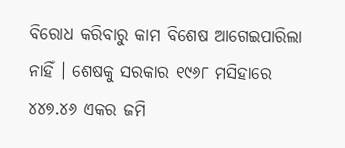ବିରୋଧ କରିବାରୁ କାମ ବିଶେଷ ଆଗେଇପାରିଲା ନାହିଁ । ଶେଷକୁ ସରକାର ୧୯୬୮ ମସିହାରେ ୪୪୭.୪୬ ଏକର ଜମି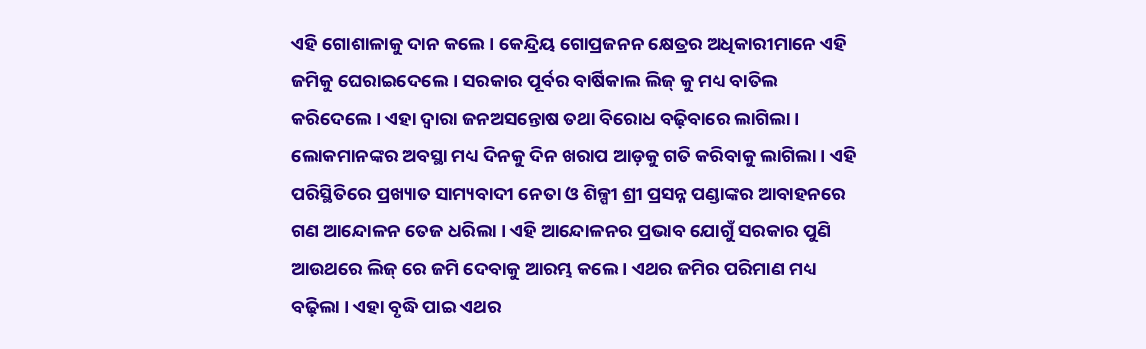ଏହି ଗୋଶାଳାକୁ ଦାନ କଲେ । କେନ୍ଦ୍ରିୟ ଗୋପ୍ରଜନନ କ୍ଷେତ୍ରର ଅଧିକାରୀମାନେ ଏହି ଜମିକୁ ଘେରାଇଦେଲେ । ସରକାର ପୂର୍ବର ବାର୍ଷିକାଲ ଲିଜ୍ କୁ ମଧ୍ୟ ବାତିଲ କରିଦେଲେ । ଏହା ଦ୍ୱାରା ଜନଅସନ୍ତୋଷ ତଥା ବିରୋଧ ବଢ଼ିବାରେ ଲାଗିଲା । ଲୋକମାନଙ୍କର ଅବସ୍ଥା ମଧ୍ୟ ଦିନକୁ ଦିନ ଖରାପ ଆଡ଼କୁ ଗତି କରିବାକୁ ଲାଗିଲା । ଏହି ପରିସ୍ଥିତିରେ ପ୍ରଖ୍ୟାତ ସାମ୍ୟବାଦୀ ନେତା ଓ ଶିଳ୍ପୀ ଶ୍ରୀ ପ୍ରସନ୍ନ ପଣ୍ଡାଙ୍କର ଆବାହନରେ ଗଣ ଆନ୍ଦୋଳନ ତେଜ ଧରିଲା । ଏହି ଆନ୍ଦୋଳନର ପ୍ରଭାବ ଯୋଗୁଁ ସରକାର ପୁଣି ଆଉଥରେ ଲିଜ୍ ରେ ଜମି ଦେବାକୁ ଆରମ୍ଭ କଲେ । ଏଥର ଜମିର ପରିମାଣ ମଧ୍ୟ ବଢ଼ିଲା । ଏହା ବୃଦ୍ଧି ପାଇ ଏଥର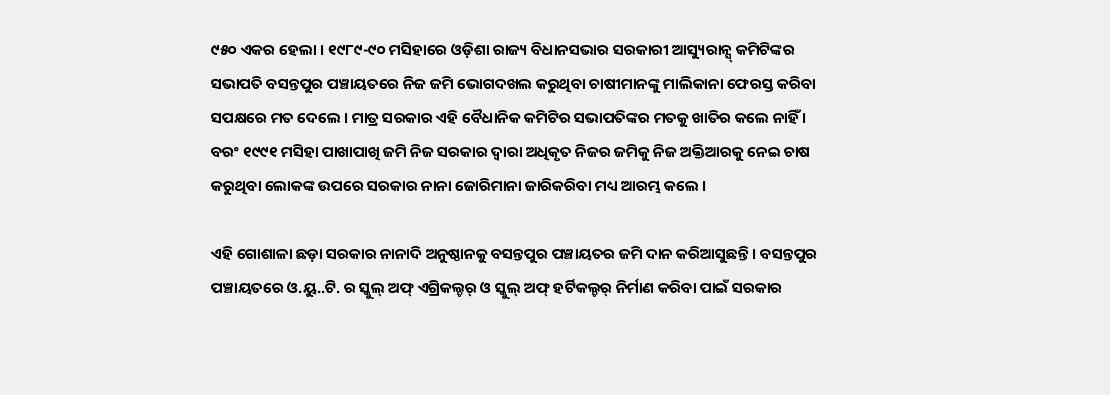୯୫୦ ଏକର ହେଲା । ୧୯୮୯-୯୦ ମସିହାରେ ଓଡ଼ିଶା ରାଜ୍ୟ ବିଧାନସଭାର ସରକାରୀ ଆସ୍ୟୁରାନ୍ସ୍ କମିଟିଙ୍କର ସଭାପତି ବସନ୍ତପୁର ପଞ୍ଚାୟତରେ ନିଜ ଜମି ଭୋଗଦଖଲ କରୁଥିବା ଚାଷୀମାନଙ୍କୁ ମାଲିକାନା ଫେରସ୍ତ କରିବା ସପକ୍ଷରେ ମତ ଦେଲେ । ମାତ୍ର ସରକାର ଏହି ବୈଧାନିକ କମିଟିର ସଭାପତିଙ୍କର ମତକୁ ଖାତିର କଲେ ନାହିଁ । ବରଂ ୧୯୯୧ ମସିହା ପାଖାପାଖି ଜମି ନିଜ ସରକାର ଦ୍ୱାରା ଅଧିକୃତ ନିଜର ଜମିକୁ ନିଜ ଅକ୍ତିଆରକୁ ନେଇ ଚାଷ କରୁଥିବା ଲୋକଙ୍କ ଉପରେ ସରକାର ନାନା ଜୋରିମାନା ଜାରିକରିବା ମଧ୍ୟ ଆରମ୍ଭ କଲେ ।

ଏହି ଗୋଶାଳା ଛଡ଼ା ସରକାର ନାନାଦି ଅନୁଷ୍ଠାନକୁ ବସନ୍ତପୁର ପଞ୍ଚାୟତର ଜମି ଦାନ କରିଆସୁଛନ୍ତି । ବସନ୍ତପୁର ପଞ୍ଚାୟତରେ ଓ.ୟୁ..ଟି. ର ସ୍କୁଲ୍ ଅଫ୍ ଏଗ୍ରିକଲ୍ଚର୍ ଓ ସ୍କୁଲ୍ ଅଫ୍ ହର୍ଟିକଲ୍ଚର୍ ନିର୍ମାଣ କରିବା ପାଇଁ ସରକାର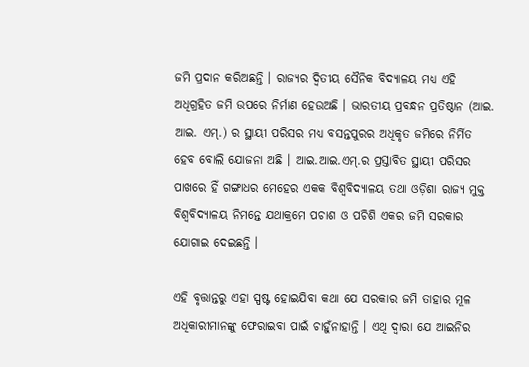ଜମି ପ୍ରଦାନ କରିଅଛନ୍ତି । ରାଜ୍ୟର ଦ୍ୱିତୀୟ ସୈନିକ ବିଦ୍ୟାଳୟ ମଧ୍ୟ ଏହି ଅଧିଗ୍ରହିତ ଜମି ଉପରେ ନିର୍ମାଣ ହେଉଅଛି । ଭାରତୀୟ ପ୍ରବନ୍ଧନ ପ୍ରତିଷ୍ଠାନ (ଆଇ. ଆଇ. ଏମ୍.) ର ସ୍ଥାୟୀ ପରିସର ମଧ୍ୟ ବସନ୍ତପୁରର ଅଧିକୃତ ଜମିରେ ନିର୍ମିତ ହେବ ବୋଲି ଯୋଜନା ଅଛି । ଆଇ.ଆଇ.ଏମ୍.ର ପ୍ରସ୍ତାବିତ ସ୍ଥାୟୀ ପରିସର ପାଖରେ ହିଁ ଗଙ୍ଗାଧର ମେହେର ଏକକ ବିଶ୍ୱବିଦ୍ୟାଳୟ ତଥା ଓଡ଼ିଶା ରାଜ୍ୟ ମୁକ୍ତ ବିଶ୍ୱବିଦ୍ୟାଳୟ ନିମନ୍ତେ ଯଥାକ୍ରମେ ପଚାଶ ଓ ପଚିଶି ଏକର ଜମି ସରକାର ଯୋଗାଇ ଦେଇଛନ୍ତି ।

ଏହି ବୃତ୍ତାନ୍ତରୁ ଏହା ସ୍ପଷ୍ଟ ହୋଇଯିବା କଥା ଯେ ସରକାର ଜମି ତାହାର ମୂଳ ଅଧିକାରୀମାନଙ୍କୁ ଫେରାଇବା ପାଇଁ ଚାହୁଁନାହାନ୍ତି । ଏଥି ଦ୍ୱାରା ଯେ ଆଇନିର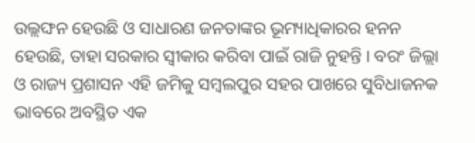ଉଲ୍ଲଙ୍ଘନ ହେଉଛି ଓ ସାଧାରଣ ଜନତାଙ୍କର ଭୂମ୍ୟାଧିକାରର ହନନ ହେଉଛି, ତାହା ସରକାର ସ୍ୱୀକାର କରିବା ପାଇଁ ରାଜି ନୁହନ୍ତି । ବରଂ ଜିଲ୍ଲା ଓ ରାଜ୍ୟ ପ୍ରଶାସନ ଏହି ଜମିକୁ ସମ୍ବଲପୁର ସହର ପାଖରେ ସୁବିଧାଜନକ ଭାବରେ ଅବସ୍ଥିତ ଏକ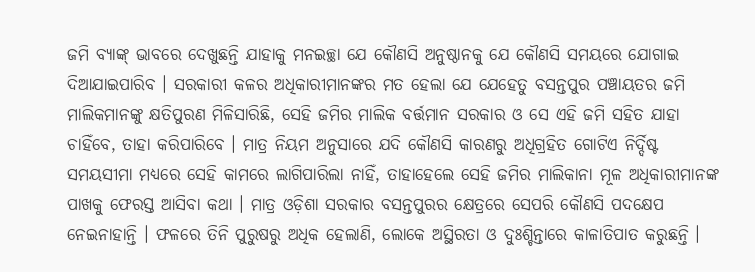ଜମି ବ୍ୟାଙ୍କ୍ ଭାବରେ ଦେଖୁଛନ୍ତି ଯାହାକୁ ମନଇଚ୍ଛା ଯେ କୌଣସି ଅନୁଷ୍ଠାନକୁ ଯେ କୌଣସି ସମୟରେ ଯୋଗାଇ ଦିଆଯାଇପାରିବ । ସରକାରୀ କଳର ଅଧିକାରୀମାନଙ୍କର ମତ ହେଲା ଯେ ଯେହେତୁ ବସନ୍ତପୁର ପଞ୍ଚାୟତର ଜମି ମାଲିକମାନଙ୍କୁ କ୍ଷତିପୁରଣ ମିଳିସାରିଛି, ସେହି ଜମିର ମାଲିକ ବର୍ତ୍ତମାନ ସରକାର ଓ ସେ ଏହି ଜମି ସହିତ ଯାହା ଚାହିଁବେ, ତାହା କରିପାରିବେ । ମାତ୍ର ନିୟମ ଅନୁସାରେ ଯଦି କୌଣସି କାରଣରୁ ଅଧିଗ୍ରହିତ ଗୋଟିଏ ନିର୍ଦ୍ଦିଷ୍ଟ ସମୟସୀମା ମଧ୍ୟରେ ସେହି କାମରେ ଲାଗିପାରିଲା ନାହିଁ, ତାହାହେଲେ ସେହି ଜମିର ମାଲିକାନା ମୂଳ ଅଧିକାରୀମାନଙ୍କ ପାଖକୁ ଫେରସ୍ତ ଆସିବା କଥା । ମାତ୍ର ଓଡ଼ିଶା ସରକାର ବସନ୍ତପୁରର କ୍ଷେତ୍ରରେ ସେପରି କୌଣସି ପଦକ୍ଷେପ ନେଇନାହାନ୍ତି । ଫଳରେ ତିନି ପୁରୁଷରୁ ଅଧିକ ହେଲାଣି, ଲୋକେ ଅସ୍ଥିରତା ଓ ଦୁଃଶ୍ଚିନ୍ତାରେ କାଳାତିପାତ କରୁଛନ୍ତି ।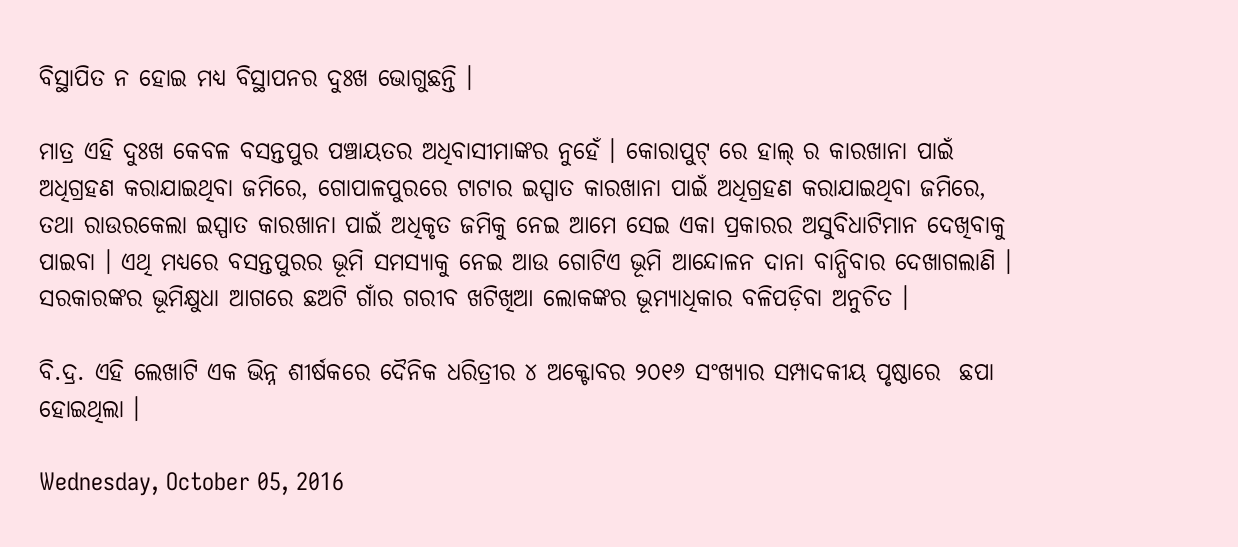ବିସ୍ଥାପିତ ନ ହୋଇ ମଧ୍ୟ ବିସ୍ଥାପନର ଦୁଃଖ ଭୋଗୁଛନ୍ତି ।

ମାତ୍ର ଏହି ଦୁଃଖ କେବଳ ବସନ୍ତପୁର ପଞ୍ଚାୟତର ଅଧିବାସୀମାଙ୍କର ନୁହେଁ । କୋରାପୁଟ୍ ରେ ହାଲ୍ ର କାରଖାନା ପାଇଁ ଅଧିଗ୍ରହଣ କରାଯାଇଥିବା ଜମିରେ, ଗୋପାଳପୁରରେ ଟାଟାର ଇସ୍ପାତ କାରଖାନା ପାଇଁ ଅଧିଗ୍ରହଣ କରାଯାଇଥିବା ଜମିରେ, ତଥା ରାଉରକେଲା ଇସ୍ପାତ କାରଖାନା ପାଇଁ ଅଧିକୃତ ଜମିକୁ ନେଇ ଆମେ ସେଇ ଏକା ପ୍ରକାରର ଅସୁବିଧାଟିମାନ ଦେଖିବାକୁ ପାଇବା । ଏଥି ମଧ୍ୟରେ ବସନ୍ତପୁରର ଭୂମି ସମସ୍ୟାକୁ ନେଇ ଆଉ ଗୋଟିଏ ଭୂମି ଆନ୍ଦୋଳନ ଦାନା ବାନ୍ଧିବାର ଦେଖାଗଲାଣି । ସରକାରଙ୍କର ଭୂମିକ୍ଷୁଧା ଆଗରେ ଛଅଟି ଗାଁର ଗରୀବ ଖଟିଖିଆ ଲୋକଙ୍କର ଭୂମ୍ୟାଧିକାର ବଳିପଡ଼ିବା ଅନୁଚିତ ।

ବି.ଦ୍ର. ଏହି ଲେଖାଟି ଏକ ଭିନ୍ନ ଶୀର୍ଷକରେ ଦୈନିକ ଧରିତ୍ରୀର ୪ ଅକ୍ଟୋବର ୨୦୧୬ ସଂଖ୍ୟାର ସମ୍ପାଦକୀୟ ପୃଷ୍ଠାରେ  ଛପା ହୋଇଥିଲା ।

Wednesday, October 05, 2016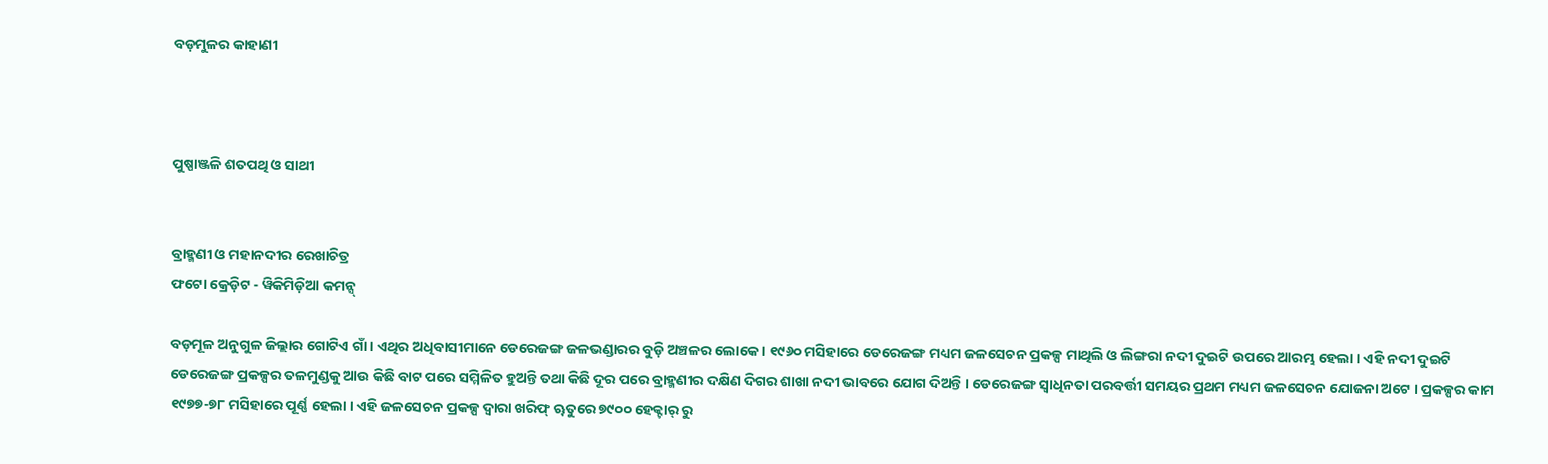ବଡ଼ମୁଳର କାହାଣୀ



ପୁଷ୍ପାଞ୍ଜଳି ଶତପଥି ଓ ସାଥୀ


ବ୍ରାହ୍ମଣୀ ଓ ମହାନଦୀର ରେଖାଚିତ୍ର
ଫଟୋ କ୍ରେଡ଼ିଟ - ୱିକିମିଡ଼ିଆ କମନ୍ସ୍

ବଡ଼ମୂଳ ଅନୁଗୁଳ ଜିଲ୍ଲାର ଗୋଟିଏ ଗାଁ । ଏଥିର ଅଧିବାସୀମାନେ ଡେରେଜଙ୍ଗ ଜଳଭଣ୍ଡାରର ବୁଡ଼ି ଅଞ୍ଚଳର ଲୋକେ । ୧୯୬୦ ମସିହାରେ ଡେରେଜଙ୍ଗ ମଧ୍ୟମ ଜଳସେଚନ ପ୍ରକଳ୍ପ ମାଥିଲି ଓ ଲିଙ୍ଗରା ନଦୀ ଦୁଇଟି ଉପରେ ଆରମ୍ଭ ହେଲା । ଏହି ନଦୀ ଦୁଇଟି ଡେରେଜଙ୍ଗ ପ୍ରକଳ୍ପର ତଳମୁଣ୍ଡକୁ ଆଉ କିଛି ବାଟ ପରେ ସମ୍ମିଳିତ ହୁଅନ୍ତି ତଥା କିଛି ଦୂର ପରେ ବ୍ରାହ୍ମଣୀର ଦକ୍ଷିଣ ଦିଗର ଶାଖା ନଦୀ ଭାବରେ ଯୋଗ ଦିଅନ୍ତି । ଡେରେଜଙ୍ଗ ସ୍ୱାଧିନତା ପରବର୍ତ୍ତୀ ସମୟର ପ୍ରଥମ ମଧ୍ୟମ ଜଳସେଚନ ଯୋଜନା ଅଟେ । ପ୍ରକଳ୍ପର କାମ ୧୯୭୭-୭୮ ମସିହାରେ ପୂର୍ଣ୍ଣ ହେଲା । ଏହି ଜଳସେଚନ ପ୍ରକଳ୍ପ ଦ୍ୱାରା ଖରିଫ୍ ୠତୁରେ ୭୯୦୦ ହେକ୍ଟାର୍ ରୁ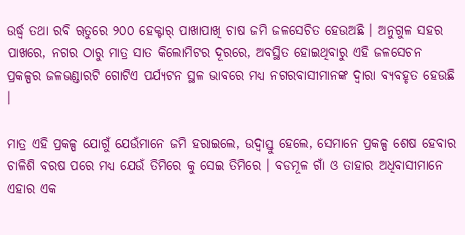ଉର୍ଦ୍ଧ୍ୱ ତଥା ରବି ୠତୁରେ ୨୦୦ ହେକ୍ଟାର୍ ପାଖାପାଖି ଚାଷ ଜମି ଜଳସେଚିତ ହେଉଅଛି । ଅନୁଗୁଳ ସହର ପାଖରେ, ନଗର ଠାରୁ ମାତ୍ର ସାତ କିଲୋମିଟର ଦୂରରେ, ଅବସ୍ଥିତ ହୋଇଥିବାରୁ ଏହି ଜଳସେଚନ ପ୍ରକଳ୍ପର ଜଳଭଣ୍ଡାରଟି ଗୋଟିଏ ପର୍ଯ୍ୟଟନ ସ୍ଥଳ ଭାବରେ ମଧ୍ୟ ନଗରବାସୀମାନଙ୍କ ଦ୍ୱାରା ବ୍ୟବହୃତ ହେଉଛି ।

ମାତ୍ର ଏହି ପ୍ରକଳ୍ପ ଯୋଗୁଁ ଯେଉଁମାନେ ଜମି ହରାଇଲେ, ଉଦ୍ବାସ୍ତୁ ହେଲେ, ସେମାନେ ପ୍ରକଳ୍ପ ଶେଷ ହେବାର ଚାଳିଶି ବରଷ ପରେ ମଧ୍ୟ ଯେଉଁ ତିମିରେ କୁ ସେଇ ତିମିରେ । ବଡମୂଳ ଗାଁ ଓ ତାହାର ଅଧିବାସୀମାନେ ଏହାର ଏକ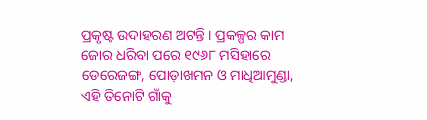ପ୍ରକୃଷ୍ଟ ଉଦାହରଣ ଅଟନ୍ତି । ପ୍ରକଳ୍ପର କାମ ଜୋର ଧରିବା ପରେ ୧୯୬୮ ମସିହାରେ ଡେରେଜଙ୍ଗ, ପୋଡ଼ାଖମନ ଓ ମାଧିଆମୁଣ୍ଡା, ଏହି ତିନୋଟି ଗାଁକୁ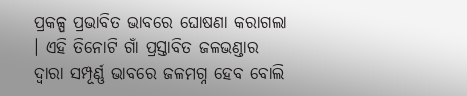ପ୍ରକଳ୍ପ ପ୍ରଭାବିତ ଭାବରେ ଘୋଷଣା କରାଗଲା । ଏହି ତିନୋଟି ଗାଁ ପ୍ରସ୍ତାବିତ ଜଳଭଣ୍ଡାର ଦ୍ୱାରା ସମ୍ପୂର୍ଣ୍ଣ ଭାବରେ ଜଳମଗ୍ନ ହେବ ବୋଲି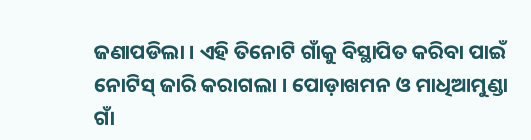ଜଣାପଡିଲା । ଏହି ତିନୋଟି ଗାଁକୁ ବିସ୍ଥାପିତ କରିବା ପାଇଁ ନୋଟିସ୍ ଜାରି କରାଗଲା । ପୋଡ଼ାଖମନ ଓ ମାଧିଆମୁଣ୍ଡା ଗାଁ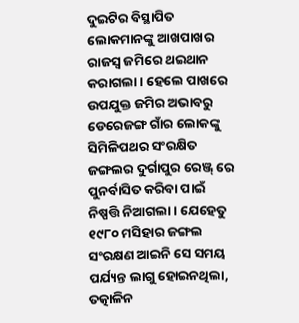ଦୁଇଟିର ବିସ୍ଥାପିତ ଲୋକମାନଙ୍କୁ ଆଖପାଖର ରାଜସ୍ୱ ଜମିରେ ଥଇଥାନ କରାଗଲା । ହେଲେ ପାଖରେ ଉପଯୁକ୍ତ ଜମିର ଅଭାବରୁ ଡେରେଜଙ୍ଗ ଗାଁର ଲୋକଙ୍କୁ ସିମିଳିପଥର ସଂରକ୍ଷିତ ଜଙ୍ଗଲର ଦୁର୍ଗାପୁର ରେଞ୍ଜ୍ ରେ ପୁନର୍ବାସିତ କରିବା ପାଇଁ ନିଷ୍ପତ୍ତି ନିଆଗଲା । ଯେହେତୁ ୧୯୮୦ ମସିହାର ଜଙ୍ଗଲ ସଂରକ୍ଷଣ ଆଇନି ସେ ସମୟ ପର୍ଯ୍ୟନ୍ତ ଲାଗୁ ହୋଇନଥିଲା, ତତ୍କାଳିନ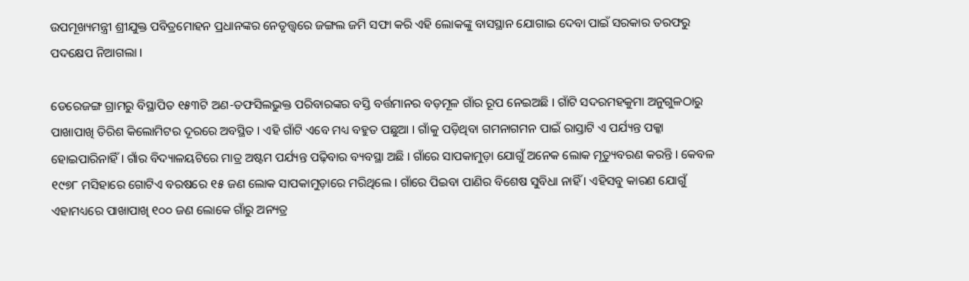ଉପମୂଖ୍ୟମନ୍ତ୍ରୀ ଶ୍ରୀଯୁକ୍ତ ପବିତ୍ରମୋହନ ପ୍ରଧାନଙ୍କର ନେତୃତ୍ତ୍ୱରେ ଜଙ୍ଗଲ ଜମି ସଫା କରି ଏହି ଲୋକଙ୍କୁ ବାସସ୍ଥାନ ଯୋଗାଇ ଦେବା ପାଇଁ ସରକାର ତରଫରୁ ପଦକ୍ଷେପ ନିଆଗଲା ।

ଡେରେଜଙ୍ଗ ଗ୍ରାମରୁ ବିସ୍ଥାପିତ ୧୫୩ଟି ଅଣ-ତଫସିଲଭୁକ୍ତ ପରିବାରଙ୍କର ବସ୍ତି ବର୍ତ୍ତମାନର ବଡ଼ମୂଳ ଗାଁର ରୂପ ନେଇଅଛି । ଗାଁଟି ସଦରମହକୁମା ଅନୁଗୁଳଠାରୁ ପାଖାପାଖି ତିରିଶ କିଲୋମିଟର ଦୂରରେ ଅବସ୍ଥିତ । ଏହି ଗାଁଟି ଏବେ ମଧ୍ୟ ବହୁତ ପଛୁଆ । ଗାଁକୁ ପଡ଼ିଥିବା ଗମନାଗମନ ପାଇଁ ରାସ୍ତାଟି ଏ ପର୍ଯ୍ୟନ୍ତ ପକ୍କା ହୋଇପାରିନାହିଁ । ଗାଁର ବିଦ୍ୟାଳୟଟିରେ ମାତ୍ର ଅଷ୍ଟମ ପର୍ଯ୍ୟନ୍ତ ପଢ଼ିବାର ବ୍ୟବସ୍ଥା ଅଛି । ଗାଁରେ ସାପକାମୁଡ଼ା ଯୋଗୁଁ ଅନେକ ଲୋକ ମୃତ୍ୟୁବରଣ କରନ୍ତି । କେବଳ ୧୯୭୮ ମସିହାରେ ଗୋଟିଏ ବରଷରେ ୧୫ ଜଣ ଲୋକ ସାପକାମୁଡ଼ାରେ ମରିଥିଲେ । ଗାଁରେ ପିଇବା ପାଣିର ବିଶେଷ ସୁବିଧା ନାହିଁ । ଏହିସବୁ କାରଣ ଯୋଗୁଁ ଏହାମଧ୍ୟରେ ପାଖାପାଖି ୧୦୦ ଜଣ ଲୋକେ ଗାଁରୁ ଅନ୍ୟତ୍ର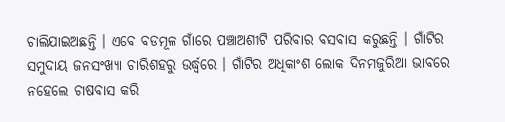ଚାଲିଯାଇଅଛନ୍ତି । ଏବେ ବଡମୂଳ ଗାଁରେ ପଞ୍ଚାଅଶୀଟି ପରିବାର ବସବାସ କରୁଛନ୍ତି । ଗାଁଟିର ସମୁଦାୟ ଜନସଂଖ୍ୟା ଚାରିଶହରୁ ଉର୍ଦ୍ଧ୍ୱରେ । ଗାଁଟିର ଅଧିକାଂଶ ଲୋକ ଦିନମଜୁରିଆ ଭାବରେ ନହେଲେ ଚାଷବାସ କରି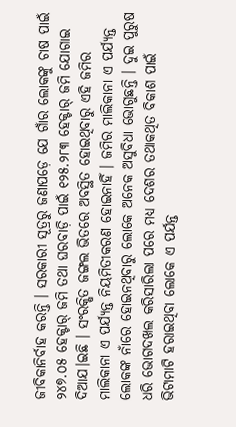ଜୀବିକାନିର୍ବାହ କରନ୍ତି । ସରକାରୀ ସୂତ୍ରରୁ ଜଣାପଡ଼େ ଯେ ଗାଁର ଲୋକଙ୍କୁ ଚାଷ ପାଇଁ ୨୪୭.୦୫ ହେକ୍ଟାର୍ ଜମି ତଥା ଘରବାଡ଼ି ପାଇଁ ୧୨୫.୨୮୩ ହେକ୍ଟାର୍ ଜମି ଯୋଗାଇ ଦିଆଯ।ଇଛି । ସଂରକ୍ଷିତ ଜଙ୍ଗଲ ଭିତରେ ଅବସ୍ଥିତ ହୋଇଥିବାରୁ ଏହି ଜମିର ମାଲିକାନା ଏ ପର୍ଯ୍ୟନ୍ତ ନିୟମିତୀକରଣ ହୋଇନାହିଁ । ଜମିର ମାଲିକାନା ଏ ପର୍ଯ୍ୟନ୍ତ ଲୋକଙ୍କ ନାଁରେ ହୋଇନଥିବାରୁ ଲୋକେ ଅନେକ ଅସୁବିଧା ଭୋଗୁଛନ୍ତି । ଦୁଇ ପୁରୁଷ ଧରି ଭୋଗଦଖଲ କରିସାରିଲା ପରେ ମଧ୍ୟ ଦେଶର ତଥାକଥିତ ବିକାଶ ପାଇଁ ଭିଟାମାଟି ହରାଇଥିବା ଲୋକେ ଏ ପର୍ଯନ୍ତ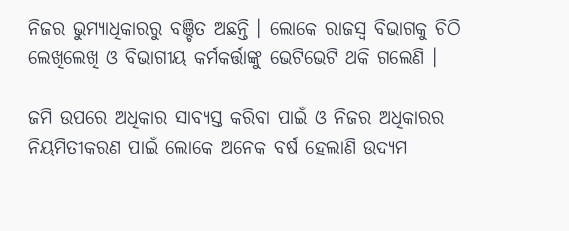ନିଜର ଭୁମ୍ୟାଧିକାରରୁ ବଞ୍ଚିତ ଅଛନ୍ତି । ଲୋକେ ରାଜସ୍ୱ ବିଭାଗକୁ ଚିଠି ଲେଖିଲେଖି ଓ ବିଭାଗୀୟ କର୍ମକର୍ତ୍ତାଙ୍କୁ ଭେଟିଭେଟି ଥକି ଗଲେଣି ।

ଜମି ଉପରେ ଅଧିକାର ସାବ୍ୟସ୍ତ କରିବା ପାଇଁ ଓ ନିଜର ଅଧିକାରର ନିୟମିତୀକରଣ ପାଇଁ ଲୋକେ ଅନେକ ବର୍ଷ ହେଲାଣି ଉଦ୍ୟମ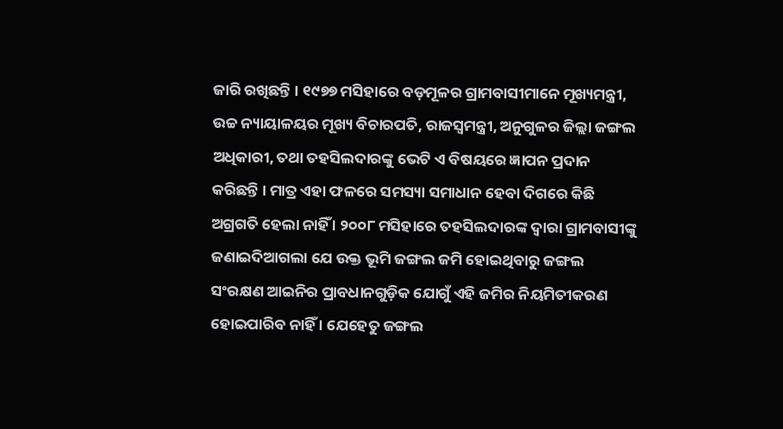ଜାରି ରଖିଛନ୍ତି । ୧୯୭୭ ମସିହାରେ ବଡ଼ମୂଳର ଗ୍ରାମବାସୀମାନେ ମୂଖ୍ୟମନ୍ତ୍ରୀ, ଉଚ୍ଚ ନ୍ୟାୟାଳୟର ମୂଖ୍ୟ ବିଚାରପତି, ରାଜସ୍ୱମନ୍ତ୍ରୀ, ଅନୁଗୁଳର ଜିଲ୍ଲା ଜଙ୍ଗଲ ଅଧିକାରୀ, ତଥା ତହସିଲଦାରଙ୍କୁ ଭେଟି ଏ ବିଷୟରେ ଜ୍ଞାପନ ପ୍ରଦାନ କରିଛନ୍ତି । ମାତ୍ର ଏହା ଫଳରେ ସମସ୍ୟା ସମାଧାନ ହେବା ଦିଗରେ କିଛି ଅଗ୍ରଗତି ହେଲା ନାହିଁ । ୨୦୦୮ ମସିହାରେ ତହସିଲଦାରଙ୍କ ଦ୍ୱାରା ଗ୍ରାମବାସୀଙ୍କୁ ଜଣାଇଦିଆଗଲା ଯେ ଉକ୍ତ ଭୂମି ଜଙ୍ଗଲ ଜମି ହୋଇଥିବାରୁ ଜଙ୍ଗଲ ସଂରକ୍ଷଣ ଆଇନିର ପ୍ରାବଧାନଗୁଡ଼ିକ ଯୋଗୁଁ ଏହି ଜମିର ନିୟମିତୀକରଣ ହୋଇପାରିବ ନାହିଁ । ଯେହେତୁ ଜଙ୍ଗଲ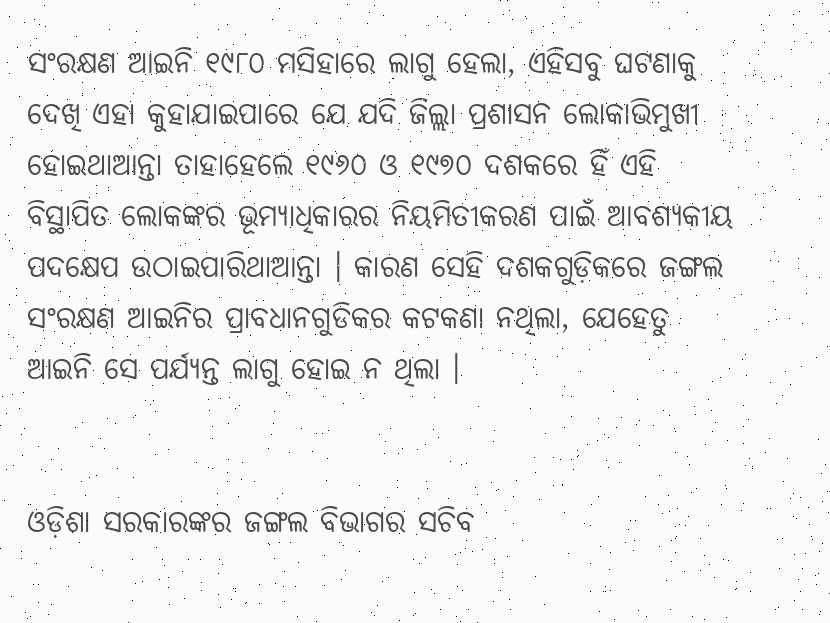ସଂରକ୍ଷଣ ଆଇନି ୧୯୮୦ ମସିହାରେ ଲାଗୁ ହେଲା, ଏହିସବୁ ଘଟଣାକୁ ଦେଖି ଏହା କୁହାଯାଇପାରେ ଯେ ଯଦି ଜିଲ୍ଲା ପ୍ରଶାସନ ଲୋକାଭିମୁଖୀ ହୋଇଥାଆନ୍ତା ତାହାହେଲେ ୧୯୬୦ ଓ ୧୯୭୦ ଦଶକରେ ହିଁ ଏହି ବିସ୍ଥାପିତ ଲୋକଙ୍କର ଭୂମ୍ୟାଧିକାରର ନିୟମିତୀକରଣ ପାଇଁ ଆବଶ୍ୟକୀୟ ପଦକ୍ଷେପ ଉଠାଇପାରିଥାଆନ୍ତା । କାରଣ ସେହି ଦଶକଗୁଡ଼ିକରେ ଜଙ୍ଗଲ ସଂରକ୍ଷଣ ଆଇନିର ପ୍ରାବଧାନଗୁଡିକର କଟକଣା ନଥିଲା, ଯେହେତୁ ଆଇନି ସେ ପର୍ଯ୍ୟନ୍ତ ଲାଗୁ ହୋଇ ନ ଥିଲା ।


ଓଡ଼ିଶା ସରକାରଙ୍କର ଜଙ୍ଗଲ ବିଭାଗର ସଚିବ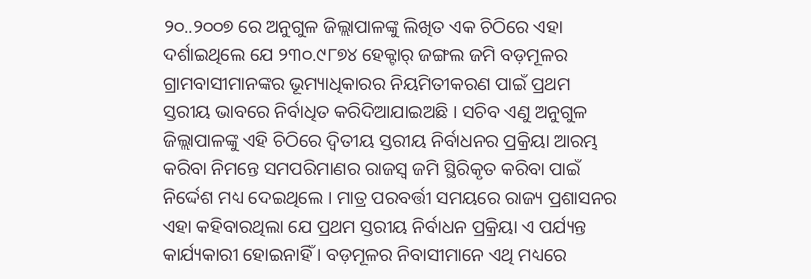୨୦..୨୦୦୭ ରେ ଅନୁଗୁଳ ଜିଲ୍ଲାପାଳଙ୍କୁ ଲିଖିତ ଏକ ଚିଠିରେ ଏହା ଦର୍ଶାଇଥିଲେ ଯେ ୨୩୦.୯୮୭୪ ହେକ୍ଟାର୍ ଜଙ୍ଗଲ ଜମି ବଡ଼ମୂଳର ଗ୍ରାମବାସୀମାନଙ୍କର ଭୂମ୍ୟାଧିକାରର ନିୟମିତୀକରଣ ପାଇଁ ପ୍ରଥମ ସ୍ତରୀୟ ଭାବରେ ନିର୍ବାଧିତ କରିଦିଆଯାଇଅଛି । ସଚିବ ଏଣୁ ଅନୁଗୁଳ ଜିଲ୍ଲାପାଳଙ୍କୁ ଏହି ଚିଠିରେ ଦ୍ୱିତୀୟ ସ୍ତରୀୟ ନିର୍ବାଧନର ପ୍ରକ୍ରିୟା ଆରମ୍ଭ କରିବା ନିମନ୍ତେ ସମପରିମାଣର ରାଜସ୍ୱ ଜମି ସ୍ଥିରିକୃତ କରିବା ପାଇଁ ନିର୍ଦ୍ଦେଶ ମଧ୍ୟ ଦେଇଥିଲେ । ମାତ୍ର ପରବର୍ତ୍ତୀ ସମୟରେ ରାଜ୍ୟ ପ୍ରଶାସନର ଏହା କହିବାରଥିଲା ଯେ ପ୍ରଥମ ସ୍ତରୀୟ ନିର୍ବାଧନ ପ୍ରକ୍ରିୟା ଏ ପର୍ଯ୍ୟନ୍ତ କାର୍ଯ୍ୟକାରୀ ହୋଇନାହିଁ । ବଡ଼ମୂଳର ନିବାସୀମାନେ ଏଥି ମଧ୍ୟରେ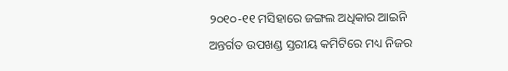୨୦୧୦-୧୧ ମସିହାରେ ଜଙ୍ଗଲ ଅଧିକାର ଆଇନି ଅନ୍ତର୍ଗତ ଉପଖଣ୍ଡ ସ୍ତରୀୟ କମିଟିରେ ମଧ୍ୟ ନିଜର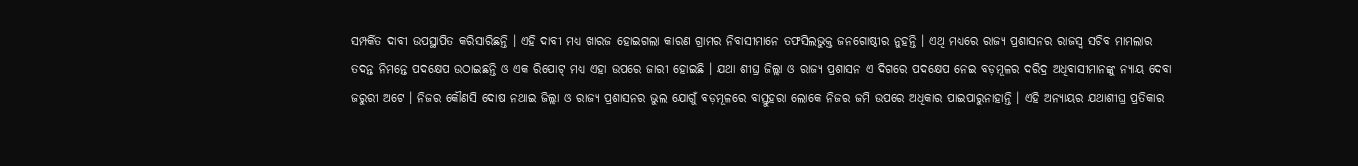ସମ୍ପର୍କିତ ଦାବୀ ଉପସ୍ଥାପିତ କରିସାରିଛନ୍ତି । ଏହି ଦାବୀ ମଧ୍ୟ ଖାରଜ ହୋଇଗଲା କାରଣ ଗ୍ରାମର ନିବାସୀମାନେ ତଫସିଲଭୁକ୍ତ ଜନଗୋଷ୍ଠୀର ନୁହନ୍ତି । ଏଥି ମଧ୍ୟରେ ରାଜ୍ୟ ପ୍ରଶାସନର ରାଜସ୍ୱ ସଚିବ ମାମଲାର ତଦନ୍ତ ନିମନ୍ତେ ପଦକ୍ଷେପ ଉଠାଇଛନ୍ତି ଓ ଏକ ରିପୋଟ୍ ମଧ୍ୟ ଏହା ଉପରେ ଜାରୀ ହୋଇଛି । ଯଥା ଶୀଘ୍ର ଜିଲ୍ଲା ଓ ରାଜ୍ୟ ପ୍ରଶାସନ ଏ ଦିଗରେ ପଦକ୍ଷେପ ନେଇ ବଡ଼ମୂଳର ଦରିଦ୍ର ଅଧିବାସୀମାନଙ୍କୁ ନ୍ୟାୟ ଦେବା ଜରୁରୀ ଅଟେ । ନିଜର କୌଣସି ଦୋଷ ନଥାଇ ଜିଲ୍ଲା ଓ ରାଜ୍ୟ ପ୍ରଶାସନର ଭୁଲ ଯୋଗୁଁ ବଡ଼ମୂଳରେ ବାସ୍ତୁହରା ଲୋକେ ନିଜର ଜମି ଉପରେ ଅଧିକାର ପାଇପାରୁନାହାନ୍ତି । ଏହି ଅନ୍ୟାୟର ଯଥାଶୀଘ୍ର ପ୍ରତିକାର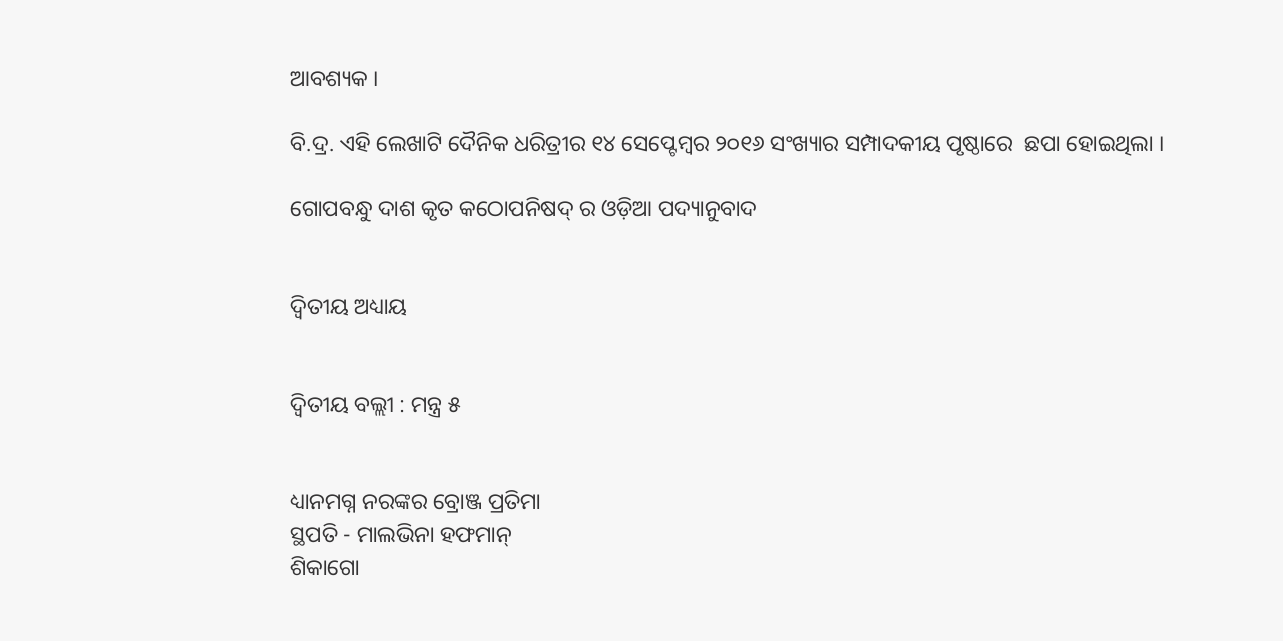ଆବଶ୍ୟକ ।

ବି.ଦ୍ର. ଏହି ଲେଖାଟି ଦୈନିକ ଧରିତ୍ରୀର ୧୪ ସେପ୍ଟେମ୍ବର ୨୦୧୬ ସଂଖ୍ୟାର ସମ୍ପାଦକୀୟ ପୃଷ୍ଠାରେ  ଛପା ହୋଇଥିଲା ।

ଗୋପବନ୍ଧୁ ଦାଶ କୃତ କଠୋପନିଷଦ୍ ର ଓଡ଼ିଆ ପଦ୍ୟାନୁବାଦ


ଦ୍ୱିତୀୟ ଅଧ୍ୟାୟ


ଦ୍ୱିତୀୟ ବଲ୍ଲୀ : ମନ୍ତ୍ର ୫


ଧ୍ୟାନମଗ୍ନ ନରଙ୍କର ବ୍ରୋଞ୍ଜ ପ୍ରତିମା
ସ୍ଥପତି - ମାଲଭିନା ହଫମାନ୍
ଶିକାଗୋ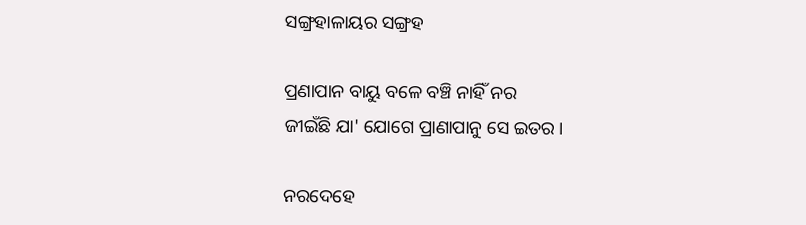ସଙ୍ଗ୍ରହାଳାୟର ସଙ୍ଗ୍ରହ

ପ୍ରଣାପାନ ବାୟୁ ବଳେ ବଞ୍ଚି ନାହିଁ ନର
ଜୀଇଁଛି ଯା' ଯୋଗେ ପ୍ରାଣାପାନୁ ସେ ଇତର ।

ନରଦେହେ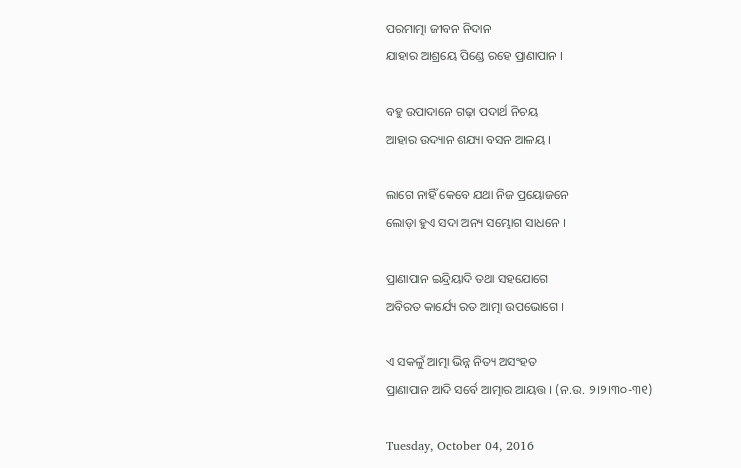ପରମାତ୍ମା ଜୀବନ ନିଦାନ
ଯାହାର ଆଶ୍ରୟେ ପିଣ୍ଡେ ରହେ ପ୍ରାଣାପାନ ।

ବହୁ ଉପାଦାନେ ଗଢ଼ା ପଦାର୍ଥ ନିଚୟ
ଆହାର ଉଦ୍ୟାନ ଶଯ୍ୟା ବସନ ଆଳୟ ।

ଲାଗେ ନାହିଁ କେବେ ଯଥା ନିଜ ପ୍ରୟୋଜନେ
ଲୋଡ଼ା ହୁଏ ସଦା ଅନ୍ୟ ସମ୍ଭୋଗ ସାଧନେ ।

ପ୍ରାଣାପାନ ଇନ୍ଦ୍ରିୟାଦି ତଥା ସହଯୋଗେ
ଅବିରତ କାର୍ଯ୍ୟେ ରତ ଆତ୍ମା ଉପଭୋଗେ ।

ଏ ସକଳୁଁ ଆତ୍ମା ଭିନ୍ନ ନିତ୍ୟ ଅସଂହତ
ପ୍ରାଣାପାନ ଆଦି ସର୍ବେ ଆତ୍ମାର ଆୟତ୍ତ । (ନ.ଉ. ୨।୨।୩୦-୩୧)

Tuesday, October 04, 2016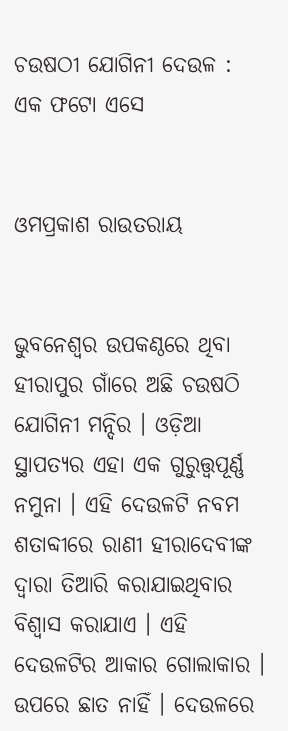ଚଉଷଠୀ ଯୋଗିନୀ ଦେଉଳ : ଏକ ଫଟୋ ଏସେ


ଓମପ୍ରକାଶ ରାଉତରାୟ


ଭୁବନେଶ୍ୱର ଉପକଣ୍ଠରେ ଥିବା ହୀରାପୁର ଗାଁରେ ଅଛି ଚଉଷଠି ଯୋଗିନୀ ମନ୍ଦିର । ଓଡ଼ିଆ ସ୍ଥାପତ୍ୟର ଏହା ଏକ ଗୁରୁତ୍ତ୍ୱପୂର୍ଣ୍ଣ ନମୁନା । ଏହି ଦେଉଳଟି ନବମ ଶତାବ୍ଦୀରେ ରାଣୀ ହୀରାଦେବୀଙ୍କ ଦ୍ୱାରା ତିଆରି କରାଯାଇଥିବାର ବିଶ୍ୱାସ କରାଯାଏ । ଏହି ଦେଉଳଟିର ଆକାର ଗୋଲାକାର । ଉପରେ ଛାତ ନାହିଁ । ଦେଉଳରେ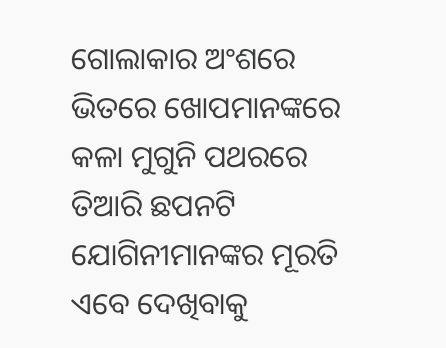ଗୋଲାକାର ଅଂଶରେ ଭିତରେ ଖୋପମାନଙ୍କରେ କଳା ମୁଗୁନି ପଥରରେ ତିଆରି ଛପନଟି ଯୋଗିନୀମାନଙ୍କର ମୂରତି ଏବେ ଦେଖିବାକୁ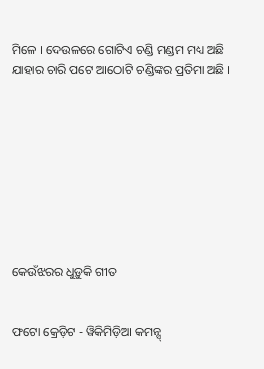ମିଳେ । ଦେଉଳରେ ଗୋଟିଏ ଚଣ୍ଡି ମଣ୍ଡମ ମଧ୍ୟ ଅଛି ଯାହାର ଚାରି ପଟେ ଆଠୋଟି ଚଣ୍ଡିଙ୍କର ପ୍ରତିମା ଅଛି ।









କେଉଁଝରର ଧୁଡ଼ୁକି ଗୀତ


ଫଟୋ କ୍ରେଡ଼ିଟ - ୱିକିମିଡ଼ିଆ କମନ୍ସ୍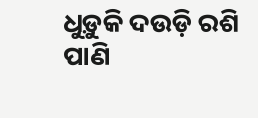ଧୁଡ଼ୁକି ଦଉଡ଼ି ରଶି
ପାଣି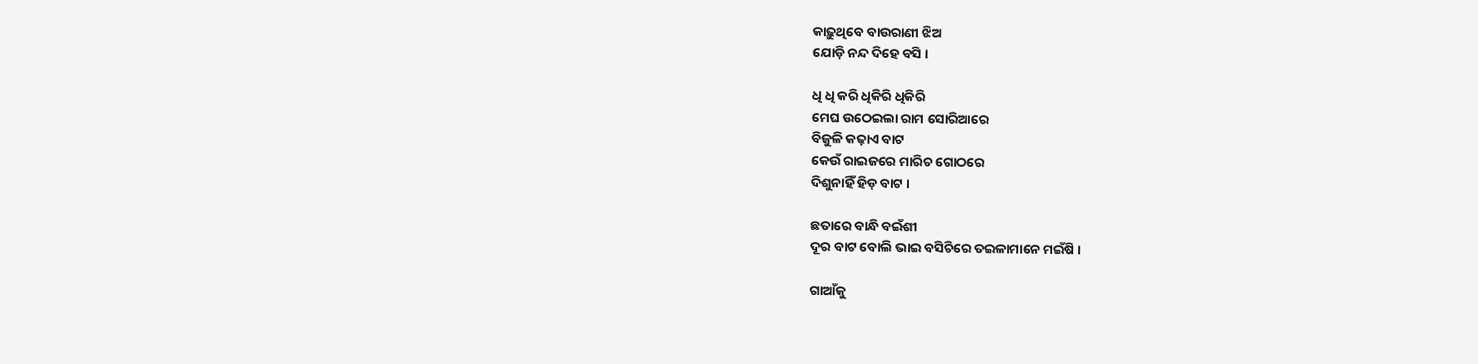କାଢ଼ୁଥିବେ ବାଉରାଣୀ ଝିଅ
ଯୋଡ଼ି ନନ୍ଦ ଦିହେ ବସି ।

ଧି ଧି କରି ଧିକିରି ଧିକିରି
ମେଘ ଉଠେଇଲା ରାମ ସୋରିଆରେ
ବିଜୁଳି କଢ଼ାଏ ବାଟ
କେଉଁ ରାଇଜରେ ମାରିଚ ଗୋଠରେ
ଦିଶୁନାହିଁ ହିଡ଼ ବାଟ ।

ଛତାରେ ବାନ୍ଧି ବଇଁଶୀ
ଦୂର ବାଟ ବୋଲି ଭାଇ ବସିଚିରେ ତଇଳାମାନେ ମଇଁଷି ।

ଗାଆଁକୁ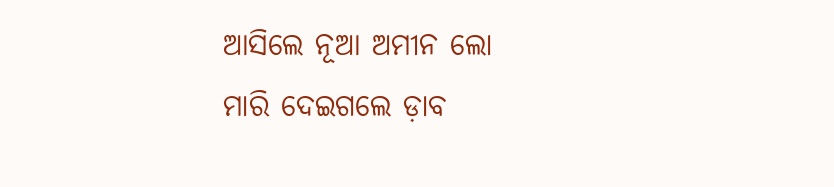ଆସିଲେ ନୂଆ ଅମୀନ ଲୋ
ମାରି ଦେଇଗଲେ ଡ଼ାବ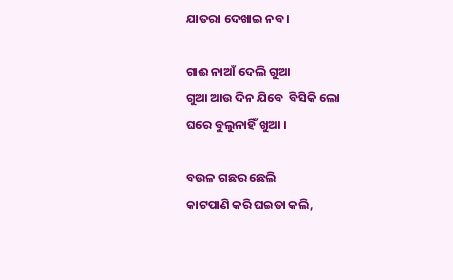ଯାତରା ଦେଖାଇ ନବ ।

ଗାଈ ନାଆଁ ଦେଲି ଗୁଆ
ଗୁଆ ଆଉ ଦିନ ଯିବେ  ବିସିକି ଲୋ
ଘରେ ବୁଲୁନାହିଁ ଖୁଆ ।

ବଉଳ ଗଛର ଛେଲି
କାଟପାଣି କରି ଘଇତା କଲି,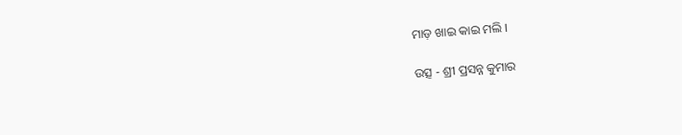ମାଡ଼ ଖାଇ କାଇ ମଲି ।

ଉତ୍ସ - ଶ୍ରୀ ପ୍ରସନ୍ନ କୁମାର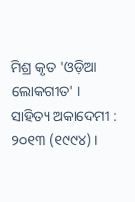ମିଶ୍ର କୃତ 'ଓଡ଼ିଆ ଲୋକଗୀତ' । ସାହିତ୍ୟ ଅକାଦେମୀ : ୨୦୧୩ (୧୯୯୪) ।